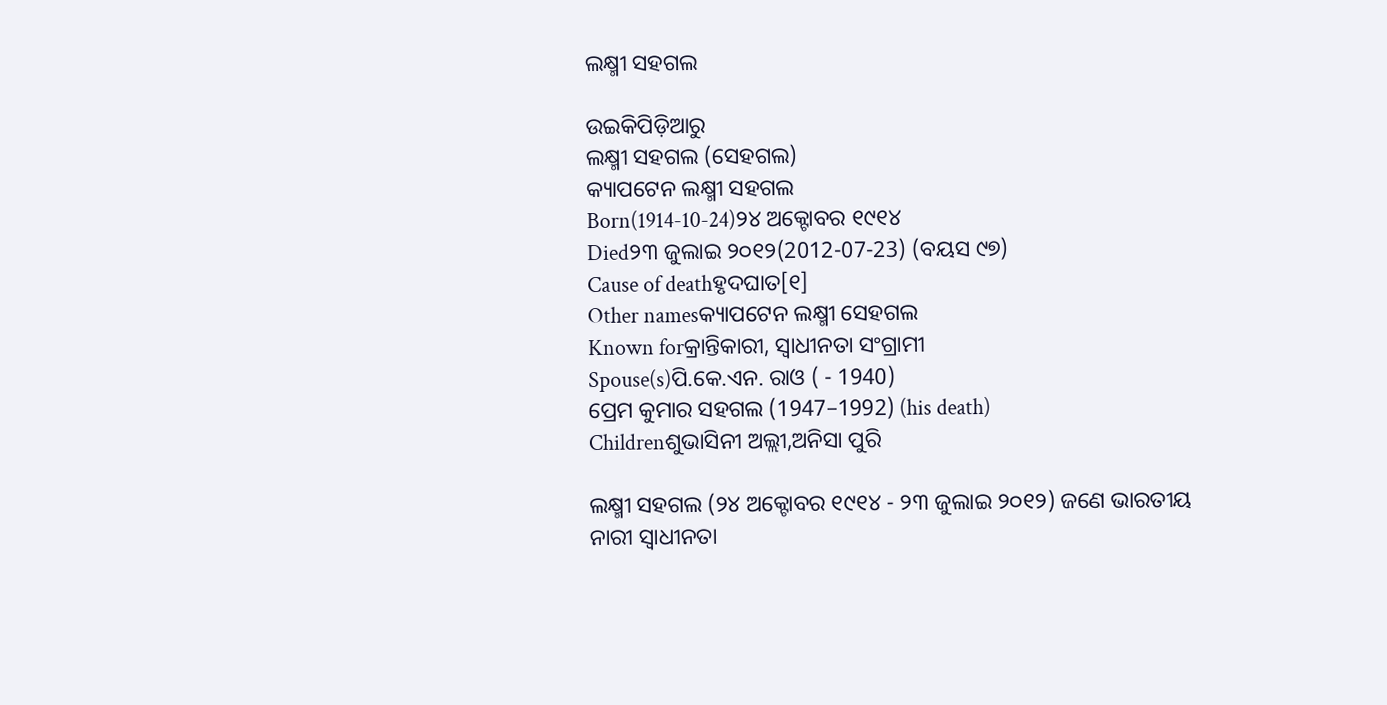ଲକ୍ଷ୍ମୀ ସହଗଲ

ଉଇକିପିଡ଼ିଆ‌ରୁ
ଲକ୍ଷ୍ମୀ ସହଗଲ (ସେହଗଲ)
କ୍ୟାପଟେନ ଲକ୍ଷ୍ମୀ ସହଗଲ
Born(1914-10-24)୨୪ ଅକ୍ଟୋବର ୧୯୧୪
Died୨୩ ଜୁଲାଇ ୨୦୧୨(2012-07-23) (ବୟସ ୯୭)
Cause of deathହୃଦଘାତ[୧]
Other namesକ୍ୟାପଟେନ ଲକ୍ଷ୍ମୀ ସେହଗଲ
Known forକ୍ରାନ୍ତିକାରୀ, ସ୍ୱାଧୀନତା ସଂଗ୍ରାମୀ
Spouse(s)ପି.କେ.ଏନ. ରାଓ ( - 1940)
ପ୍ରେମ କୁମାର ସହଗଲ (1947–1992) (his death)
Childrenଶୁଭାସିନୀ ଅଲ୍ଲୀ,ଅନିସା ପୁରି

ଲକ୍ଷ୍ମୀ ସହଗଲ (୨୪ ଅକ୍ଟୋବର ୧୯୧୪ - ୨୩ ଜୁଲାଇ ୨୦୧୨) ଜଣେ ଭାରତୀୟ ନାରୀ ସ୍ୱାଧୀନତା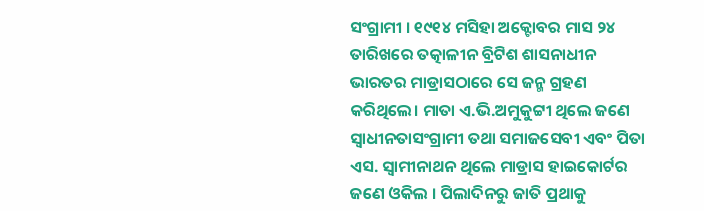ସଂଗ୍ରାମୀ । ୧୯୧୪ ମସିହା ଅକ୍ଟୋବର ମାସ ୨୪ ତାରିଖରେ ତତ୍କାଳୀନ ବ୍ରିଟିଶ ଶାସନାଧୀନ ଭାରତର ମାଡ୍ରାସଠାରେ ସେ ଜନ୍ମ ଗ୍ରହଣ କରିଥିଲେ। ମାତା ଏ.ଭି.ଅମୁକୁଟ୍ଟୀ ଥିଲେ ଜଣେ ସ୍ୱାଧୀନତାସଂଗ୍ରାମୀ ତଥା ସମାଜସେବୀ ଏବଂ ପିତା ଏସ. ସ୍ୱାମୀନାଥନ ଥିଲେ ମାଡ୍ରାସ ହାଇକୋର୍ଟର ଜଣେ ଓକିଲ । ପିଲାଦିନରୁ ଜାତି ପ୍ରଥାକୁ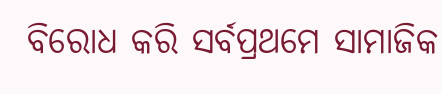ବିରୋଧ କରି ସର୍ବପ୍ରଥମେ ସାମାଜିକ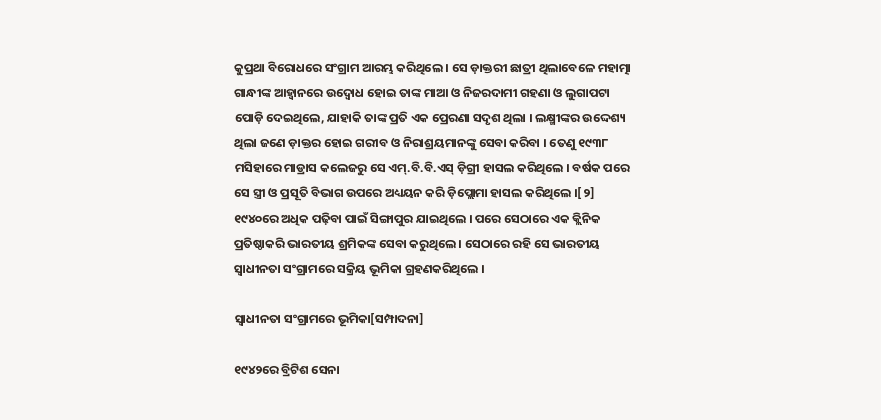କୁପ୍ରଥା ବିରୋଧରେ ସଂଗ୍ରାମ ଆରମ୍ଭ କରିଥିଲେ । ସେ ଡ଼ାକ୍ତରୀ ଛାତ୍ରୀ ଥିଲାବେଳେ ମହାତ୍ମା ଗାନ୍ଧୀଙ୍କ ଆହ୍ୱାନରେ ଉଦ୍ୱୋଧ ହୋଇ ତାଙ୍କ ମାଆ ଓ ନିଜରଦାମୀ ଗହଣା ଓ ଲୁଗାପଟା ପୋଡ଼ି ଦେଇଥିଲେ, ଯାହାକି ତାଙ୍କ ପ୍ରତି ଏକ ପ୍ରେରଣା ସଦୃଶ ଥିଲା । ଲକ୍ଷ୍ମୀଙ୍କର ଉଦ୍ଦେଶ୍ୟ ଥିଲା ଜଣେ ଡ଼ାକ୍ତର ହୋଇ ଗରୀବ ଓ ନିରାଶ୍ରୟମାନଙ୍କୁ ସେବା କରିବା । ତେଣୁ ୧୯୩୮ ମସିହାରେ ମାଡ୍ରାସ କଲେଜରୁ ସେ ଏମ୍.ବି.ବି.ଏସ୍ ଡ଼ିଗ୍ରୀ ହାସଲ କରିଥିଲେ । ବର୍ଷକ ପରେ ସେ ସ୍ତ୍ରୀ ଓ ପ୍ରସୂତି ବିଭାଗ ଉପରେ ଅଧ୍ୟୟନ କରି ଡ଼ିପ୍ଲୋମା ହାସଲ କରିଥିଲେ ।[୨] ୧୯୪୦ରେ ଅଧିକ ପଢ଼ିବା ପାଇଁ ସିଙ୍ଗାପୁର ଯାଇଥିଲେ । ପରେ ସେଠାରେ ଏକ କ୍ଲିନିକ ପ୍ରତିଷ୍ଠାକରି ଭାରତୀୟ ଶ୍ରମିକଙ୍କ ସେବା କରୁଥିଲେ । ସେଠାରେ ରହି ସେ ଭାରତୀୟ ସ୍ୱାଧୀନତା ସଂଗ୍ରାମରେ ସକ୍ରିୟ ଭୂମିକା ଗ୍ରହଣକରିଥିଲେ ।

ସ୍ୱାଧୀନତା ସଂଗ୍ରାମରେ ଭୂମିକା[ସମ୍ପାଦନା]

୧୯୪୨ରେ ବ୍ରିଟିଶ ସେନା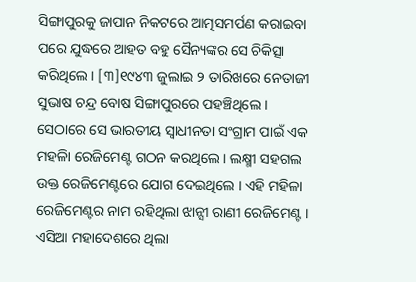ସିଙ୍ଗାପୁରକୁ ଜାପାନ ନିକଟରେ ଆତ୍ମସମର୍ପଣ କରାଇବା ପରେ ଯୁଦ୍ଧରେ ଆହତ ବହୁ ସୈନ୍ୟଙ୍କର ସେ ଚିକିତ୍ସା କରିଥିଲେ । [୩]୧୯୪୩ ଜୁଲାଇ ୨ ତାରିଖରେ ନେତାଜୀ ସୁଭାଷ ଚନ୍ଦ୍ର ବୋଷ ସିଙ୍ଗାପୁରରେ ପହଞ୍ଚିଥିଲେ । ସେଠାରେ ସେ ଭାରତୀୟ ସ୍ୱାଧୀନତା ସଂଗ୍ରାମ ପାଇଁ ଏକ ମହଳିା ରେଜିମେଣ୍ଟ ଗଠନ କରଥିଲେ । ଲକ୍ଷ୍ମୀ ସହଗଲ ଉକ୍ତ ରେଜିମେଣ୍ଟରେ ଯୋଗ ଦେଇଥିଲେ । ଏହି ମହିଳା ରେଜିମେଣ୍ଟର ନାମ ରହିଥିଲା ଝାନ୍ସୀ ରାଣୀ ରେଜିମେଣ୍ଟ । ଏସିଆ ମହାଦେଶରେ ଥିଲା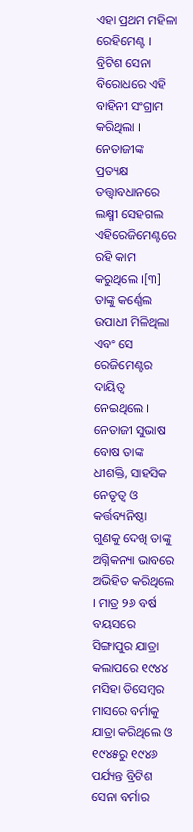ଏହା ପ୍ରଥମ ମହିଳା ରେହିମେଣ୍ଟ । ବ୍ରିଟିଶ ସେନା ବିରୋଧରେ ଏହି ବାହିନୀ ସଂଗ୍ରାମ କରିଥିଲା । ନେତାଜୀଙ୍କ ପ୍ରତ୍ୟକ୍ଷ ତତ୍ତ୍ୱାବଧାନରେ ଲକ୍ଷ୍ମୀ ସେହଗଲ ଏହିରେଜିମେଣ୍ଟରେ ରହି କାମ କରୁଥିଲେ ।[୩] ତାଙ୍କୁ କର୍ଣ୍ଣେଲ ଉପାଧୀ ମିଳିଥିଲା ଏବଂ ସେ ରେଜିମେଣ୍ଟର ଦାୟିତ୍ୱ ନେଇଥିଲେ । ନେତାଜୀ ସୁଭାଷ ବୋଷ ତାଙ୍କ ଧୀଶକ୍ତି, ସାହସିକ ନେତୃତ୍ୱ ଓ କର୍ତ୍ତବ୍ୟନିଷ୍ଠା ଗୁଣକୁ ଦେଖି ତାଙ୍କୁ ଅଗ୍ନିକନ୍ୟା ଭାବରେ ଅଭିହିତ କରିଥିଲେ । ମାତ୍ର ୨୬ ବର୍ଷ ବୟସରେ ସିଙ୍ଗାପୁର ଯାତ୍ରା କଲାପରେ ୧୯୪୪ ମସିହା ଡିସେମ୍ବର ମାସରେ ବର୍ମାକୁ ଯାତ୍ରା କରିଥିଲେ ଓ ୧୯୪୫ରୁ ୧୯୪୬ ପର୍ଯ୍ୟନ୍ତ ବ୍ରିଟିଶ ସେନା ବର୍ମାର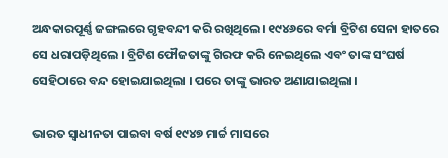ଅନ୍ଧକାରପୂର୍ଣ୍ଣ ଜଙ୍ଗଲରେ ଗୃହବନ୍ଦୀ କରି ରଖିଥିଲେ। ୧୯୪୬ରେ ବର୍ମା ବ୍ରିଟିଶ ସେନା ହାତରେ ସେ ଧରାପଡ଼ିଥିଲେ । ବ୍ରିଟିଶ ଫୌଜତାଙ୍କୁ ଗିରଫ କରି ନେଇଥିଲେ ଏବଂ ତାଙ୍କ ସଂଘର୍ଷ ସେହିଠାରେ ବନ୍ଦ ହୋଇଯାଇଥିଲା । ପରେ ତାଙ୍କୁ ଭାରତ ଅଣାଯାଇଥିଲା ।

ଭାରତ ସ୍ୱାଧୀନତା ପାଇବା ବର୍ଷ ୧୯୪୭ ମାର୍ଚ୍ଚ ମାସରେ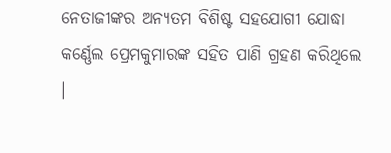ନେତାଜୀଙ୍କର ଅନ୍ୟତମ ବିଶିଷ୍ଟ ସହଯୋଗୀ ଯୋଦ୍ଧା କର୍ଣ୍ଣେଲ ପ୍ରେମକୁମାରଙ୍କ ସହିତ ପାଣି ଗ୍ରହଣ କରିଥିଲେ ।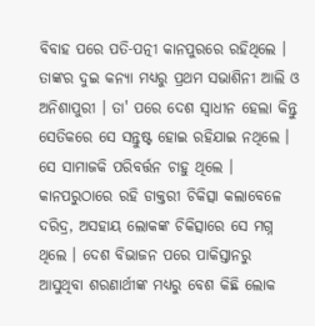ବିବାହ ପରେ ପତି-ପତ୍ନୀ କାନପୁରରେ ରହିଥିଲେ । ତାଙ୍କର ଦୁଇ କନ୍ୟା ମଧ୍ୟରୁ ପ୍ରଥମ ସଭାଶିନୀ ଆଲି ଓ ଅନିଶାପୁରୀ । ତା' ପରେ ଦେଶ ସ୍ୱାଧୀନ ହେଲା କିନ୍ତୁ ସେତିକରେ ସେ ସନ୍ତୁଷ୍ଟ ହୋଇ ରହିଯାଇ ନଥିଲେ । ସେ ସାମାଜକି ପରିବର୍ତ୍ତନ ଚାହୁ ଥିଲେ । କାନପରୁଠାରେ ରହି ଡାକ୍ତରୀ ଚିକିତ୍ସା କଲାବେଳେ ଦରିଦ୍ର, ଅସହାୟ ଲୋକଙ୍କ ଚିକିତ୍ସାରେ ସେ ମଗ୍ନ ଥିଲେ । ଦେଶ ବିଭାଜନ ପରେ ପାକିସ୍ତାନରୁ ଆସୁଥିବା ଶରଣାର୍ଥୀଙ୍କ ମଧ୍ୟରୁ ବେଶ କିଛି ଲୋକ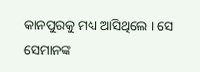କାନପୁରକୁ ମଧ୍ୟ ଆସିଥିଲେ । ସେ ସେମାନଙ୍କ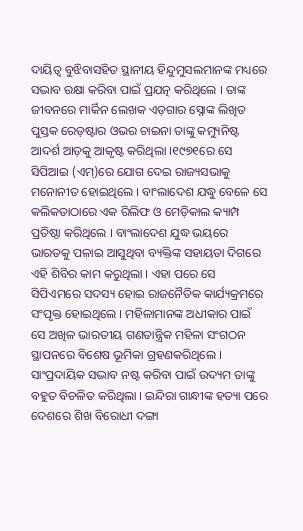ଦାୟିତ୍ୱ ବୁଝିବାସହିତ ସ୍ଥାନୀୟ ହିନ୍ଦୁମୁସଲମାନଙ୍କ ମଧ୍ୟରେ ସଦ୍ଭାବ ରକ୍ଷା କରିବା ପାଇଁ ପ୍ରଯତ୍ନ କରିଥିଲେ । ତାଙ୍କ ଜୀବନରେ ମାର୍କିନ ଲେଖକ ଏଡ଼ଗାର ସ୍ନୋଙ୍କ ଲିଖିତ ପୁସ୍ତକ ରେଡ଼ଷ୍ଟାର ଓଭର ଚାଇନା ତାଙ୍କୁ କମ୍ୟୁନିଷ୍ଟ ଆଦର୍ଶ ଆଡ଼କୁ ଆକୃଷ୍ଟ କରିଥିଲା ।୧୯୭୧ରେ ସେ ସିପିଆଇ (ଏମ୍)ରେ ଯୋଗ ଦେଇ ରାଜ୍ୟସଭାକୁ ମନୋନୀତ ହୋଇଥିଲେ । ବାଂଲାଦେଶ ଯଦ୍ଧୁ ବେଳେ ସେ କଲିକତାଠାରେ ଏକ ରିଲିଫ ଓ ମେଡ଼ିକାଲ କ୍ୟାମ୍ପ ପ୍ରତିଷ୍ଠା କରିଥିଲେ । ବାଂଲାଦେଶ ଯୁଦ୍ଧ ଭୟରେ ଭାରତକୁ ପଳାଇ ଆସୁଥିବା ବ୍ୟକ୍ତିଙ୍କ ସହାୟତା ଦିଗରେ ଏହି ଶିବିର କାମ କରୁଥିଲା । ଏହା ପରେ ସେ ସିପିଏମରେ ସଦସ୍ୟ ହୋଇ ରାଜନୈତିକ କାର୍ଯ୍ୟକ୍ରମରେ ସଂପୃକ୍ତ ହୋଇଥିଲେ । ମହିଳାମାନଙ୍କ ଅଧୀକାର ପାଇଁ ସେ ଅଖିଳ ଭାରତୀୟ ଗଣତାନ୍ତ୍ରିକ ମହିଳା ସଂଗଠନ ସ୍ଥାପନରେ ବିଶେଷ ଭୂମିକା ଗ୍ରହଣକରିଥିଲେ । ସାଂପ୍ରଦାୟିକ ସଦ୍ଭାବ ନଷ୍ଟ କରିବା ପାଇଁ ଉଦ୍ୟମ ତାଙ୍କୁ ବହୁତ ବିଚଳିତ କରିଥିଲା । ଇନ୍ଦିରା ଗାନ୍ଧୀଙ୍କ ହତ୍ୟା ପରେ ଦେଶରେ ଶିଖ ବିରୋଧୀ ଦଙ୍ଗା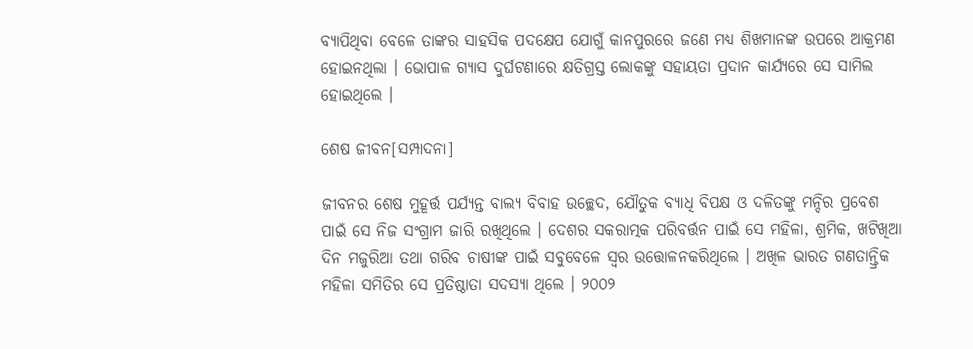ବ୍ୟାପିଥିବା ବେଳେ ତାଙ୍କର ସାହସିକ ପଦକ୍ଷେପ ଯୋଗୁଁ କାନପୁରରେ ଜଣେ ମଧ୍ୟ ଶିଖମାନଙ୍କ ଉପରେ ଆକ୍ରମଣ ହୋଇନଥିଲା । ଭୋପାଳ ଗ୍ୟାସ ଦୁର୍ଘଟଣାରେ କ୍ଷତିଗ୍ରସ୍ତ ଲୋକଙ୍କୁ ସହାୟତା ପ୍ରଦାନ କାର୍ଯ୍ୟରେ ସେ ସାମିଲ ହୋଇଥିଲେ ।

ଶେଷ ଜୀବନ[ସମ୍ପାଦନା]

ଜୀବନର ଶେଷ ମୁହୂର୍ତ୍ତ ପର୍ଯ୍ୟନ୍ତ ବାଲ୍ୟ ବିବାହ ଉଚ୍ଛେଦ, ଯୌତୁକ ବ୍ୟାଧି ବିପକ୍ଷ ଓ ଦଳିତଙ୍କୁ ମନ୍ଦିର ପ୍ରବେଶ ପାଇଁ ସେ ନିଜ ସଂଗ୍ରାମ ଜାରି ରଖିଥିଲେ । ଦେଶର ସକରାତ୍ମକ ପରିବର୍ତ୍ତନ ପାଇଁ ସେ ମହିଳା, ଶ୍ରମିକ, ଖଟିଖିଆ ଦିନ ମଜୁରିଆ ତଥା ଗରିବ ଚାଷୀଙ୍କ ପାଇଁ ସବୁବେଳେ ସ୍ୱର ଉତ୍ତୋଳନକରିଥିଲେ । ଅଖିଳ ଭାରତ ଗଣତାନ୍ତ୍ରିକ ମହିଳା ସମିତିର ସେ ପ୍ରତିଷ୍ଠାତା ସଦସ୍ୟା ଥିଲେ । ୨୦୦୨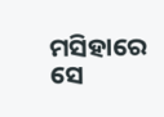ମସିହାରେ ସେ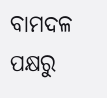ବାମଦଳ ପକ୍ଷରୁ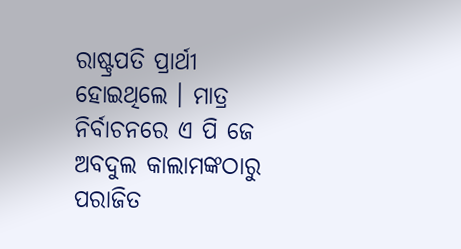ରାଷ୍ଟ୍ରପତି ପ୍ରାର୍ଥୀ ହୋଇଥିଲେ । ମାତ୍ର ନିର୍ବାଚନରେ ଏ ପି ଜେ ଅବଦୁଲ କାଲାମଙ୍କଠାରୁ ପରାଜିତ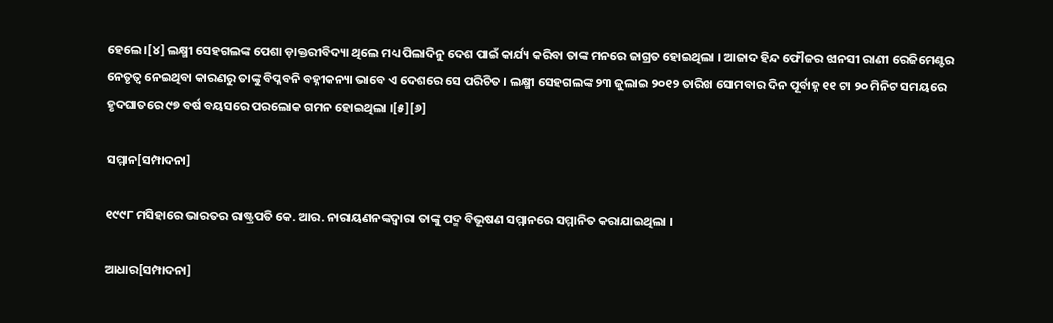ହେଲେ।[୪] ଲକ୍ଷ୍ମୀ ସେହଗଲଙ୍କ ପେଶା ଡ଼ାକ୍ତରୀବିଦ୍ୟା ଥିଲେ ମଧ୍ୟ ପିଲାଦିନୁ ଦେଶ ପାଇଁ କାର୍ଯ୍ୟ କରିବା ତାଙ୍କ ମନରେ ଜାଗ୍ରତ ହୋଇଥିଲା । ଆଜାଦ ହିନ୍ଦ ଫୌଜର ଝାନସୀ ରାଣୀ ରେଜିମେଣ୍ଟର ନେତୃତ୍ୱ ନେଇଥିବା କାରଣରୁ ତାଙ୍କୁ ବିପ୍ଳବନି ବହ୍ନୀକନ୍ୟା ଭାବେ ଏ ଦେଶରେ ସେ ପରିଚିତ । ଲକ୍ଷ୍ମୀ ସେହଗଲଙ୍କ ୨୩ ଜୁଲାଇ ୨୦୧୨ ତାରିଖ ସୋମବାର ଦିନ ପୂର୍ବାହ୍ନ ୧୧ ଟା ୨୦ ମିନିଟ ସମୟରେ ହୃଦଘାତରେ ୯୭ ବର୍ଷ ବୟସରେ ପରଲୋକ ଗମନ ହୋଇଥିଲା ।[୫][୬]

ସମ୍ମାନ[ସମ୍ପାଦନା]

୧୯୯୮ ମସିହାରେ ଭାରତର ରାଷ୍ଟ୍ରପତି କେ. ଆର. ନାରାୟଣନଙ୍କଦ୍ୱାରା ତାଙ୍କୁ ପଦ୍ମ ବିଭୂଷଣ ସମ୍ମାନରେ ସମ୍ମାନିତ କରାଯାଇଥିଲା ।

ଆଧାର[ସମ୍ପାଦନା]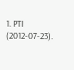1. PTI (2012-07-23).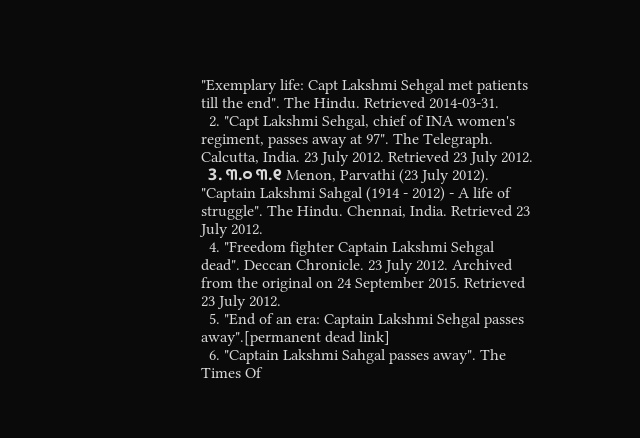"Exemplary life: Capt Lakshmi Sehgal met patients till the end". The Hindu. Retrieved 2014-03-31.
  2. "Capt Lakshmi Sehgal, chief of INA women's regiment, passes away at 97". The Telegraph. Calcutta, India. 23 July 2012. Retrieved 23 July 2012.
  3. ୩.୦ ୩.୧ Menon, Parvathi (23 July 2012). "Captain Lakshmi Sahgal (1914 - 2012) - A life of struggle". The Hindu. Chennai, India. Retrieved 23 July 2012.
  4. "Freedom fighter Captain Lakshmi Sehgal dead". Deccan Chronicle. 23 July 2012. Archived from the original on 24 September 2015. Retrieved 23 July 2012.
  5. "End of an era: Captain Lakshmi Sehgal passes away".[permanent dead link]
  6. "Captain Lakshmi Sahgal passes away". The Times Of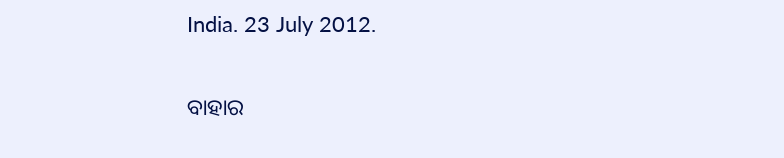India. 23 July 2012.

ବାହାର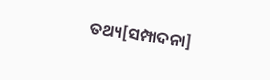ତଥ୍ୟ[ସମ୍ପାଦନା]